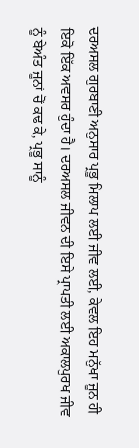ਦਰਅਸਲ ਗੁਰਬਾਣੀ ਅਨੁਸਾਰ ਪ੍ਰਭੂ ਮਿਲਾਪ ਲਈ ਜੀਵ ਲਈ, ਕੇਵਲ ਇਹ ਮਨੁੱਖਾ ਜੂਨ ਹੀ ਇਕੋ ਇੱਕ ਅਵਸਰ ਹੁੰਦਾ ਹੈ। ਦਰਅਸਲ ਜੀਵਨ ਦੀ ਇਸੇ ਪ੍ਰਾਪਤੀ ਲਈ ਅਕਾਲਪੁਰਖ ਜੀਵ ਨੂੰ ਬੇਅੰਤ ਜੂਨਾਂ ਚੋਂ ਕਢ ਕੇ, ਪ੍ਰਭੂ ਸਾਨੂੰ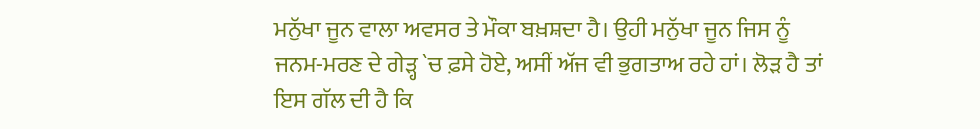ਮਨੁੱਖਾ ਜੂਨ ਵਾਲਾ ਅਵਸਰ ਤੇ ਮੌਕਾ ਬਖ਼ਸ਼ਦਾ ਹੈ। ਉਹੀ ਮਨੁੱਖਾ ਜੂਨ ਜਿਸ ਨੂੰ ਜਨਮ-ਮਰਣ ਦੇ ਗੇੜ੍ਹ `ਚ ਫ਼ਸੇ ਹੋਏ, ਅਸੀਂ ਅੱਜ ਵੀ ਭੁਗਤਾਅ ਰਹੇ ਹਾਂ। ਲੋੜ ਹੈ ਤਾਂ ਇਸ ਗੱਲ ਦੀ ਹੈ ਕਿ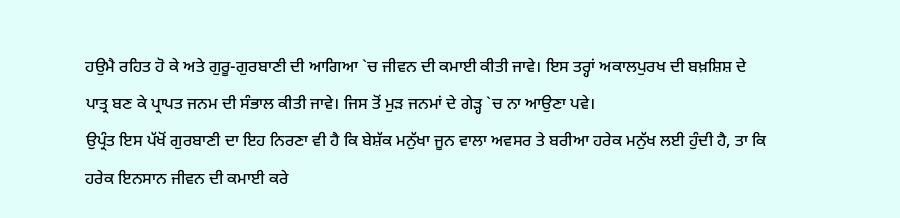ਹਉਮੈ ਰਹਿਤ ਹੋ ਕੇ ਅਤੇ ਗੁਰੂ-ਗੁਰਬਾਣੀ ਦੀ ਆਗਿਆ `ਚ ਜੀਵਨ ਦੀ ਕਮਾਈ ਕੀਤੀ ਜਾਵੇ। ਇਸ ਤਰ੍ਹਾਂ ਅਕਾਲਪੁਰਖ ਦੀ ਬਖ਼ਸ਼ਿਸ਼ ਦੇ ਪਾਤ੍ਰ ਬਣ ਕੇ ਪ੍ਰਾਪਤ ਜਨਮ ਦੀ ਸੰਭਾਲ ਕੀਤੀ ਜਾਵੇ। ਜਿਸ ਤੋਂ ਮੁੜ ਜਨਮਾਂ ਦੇ ਗੇੜ੍ਹ `ਚ ਨਾ ਆਉਣਾ ਪਵੇ।
ਉਪ੍ਰੰਤ ਇਸ ਪੱਖੋਂ ਗੁਰਬਾਣੀ ਦਾ ਇਹ ਨਿਰਣਾ ਵੀ ਹੈ ਕਿ ਬੇਸ਼ੱਕ ਮਨੁੱਖਾ ਜੂਨ ਵਾਲਾ ਅਵਸਰ ਤੇ ਬਰੀਆ ਹਰੇਕ ਮਨੁੱਖ ਲਈ ਹੁੰਦੀ ਹੈ, ਤਾ ਕਿ ਹਰੇਕ ਇਨਸਾਨ ਜੀਵਨ ਦੀ ਕਮਾਈ ਕਰੇ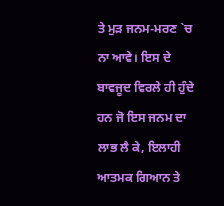ਤੇ ਮੁੜ ਜਨਮ-ਮਰਣ `ਚ ਨਾ ਆਵੇ। ਇਸ ਦੇ ਬਾਵਜੂਦ ਵਿਰਲੇ ਹੀ ਹੁੰਦੇ ਹਨ ਜੋ ਇਸ ਜਨਮ ਦਾ ਲਾਭ ਲੈ ਕੇ, ਇਲਾਹੀ ਆਤਮਕ ਗਿਆਨ ਤੇ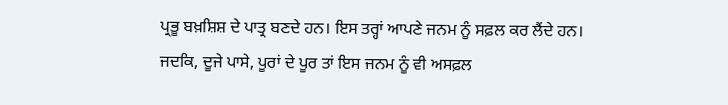ਪ੍ਰਭੂ ਬਖ਼ਸ਼ਿਸ਼ ਦੇ ਪਾਤ੍ਰ ਬਣਦੇ ਹਨ। ਇਸ ਤਰ੍ਹਾਂ ਆਪਣੇ ਜਨਮ ਨੂੰ ਸਫ਼ਲ ਕਰ ਲੈਂਦੇ ਹਨ। ਜਦਕਿ, ਦੂਜੇ ਪਾਸੇ, ਪੂਰਾਂ ਦੇ ਪੂਰ ਤਾਂ ਇਸ ਜਨਮ ਨੂੰ ਵੀ ਅਸਫ਼ਲ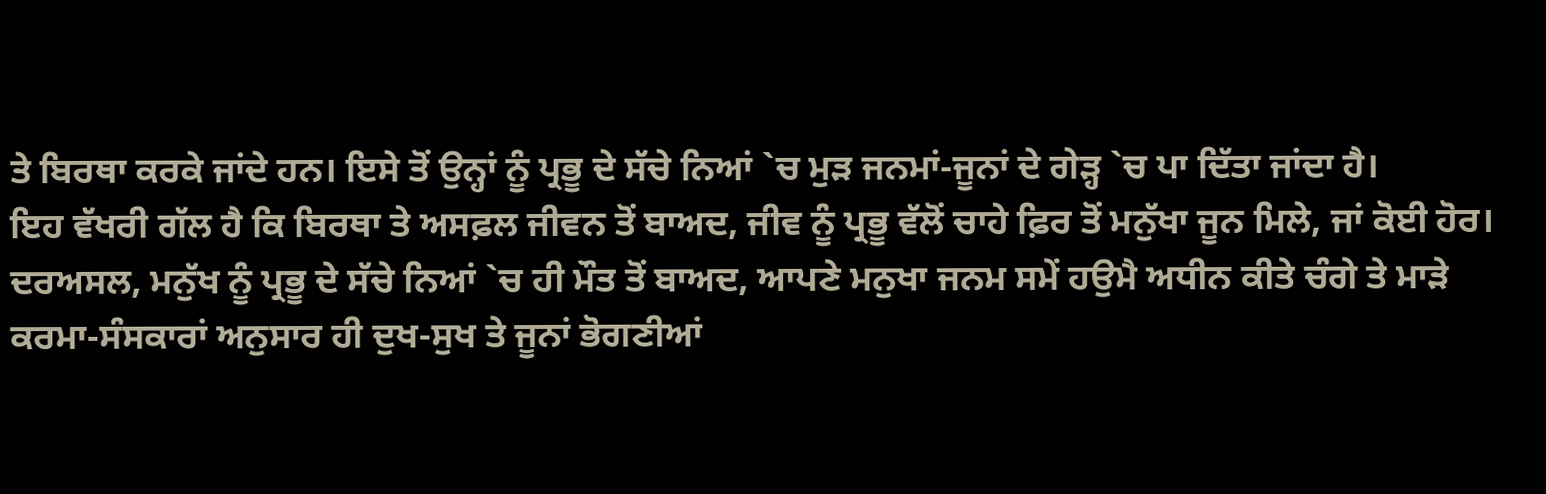ਤੇ ਬਿਰਥਾ ਕਰਕੇ ਜਾਂਦੇ ਹਨ। ਇਸੇ ਤੋਂ ਉਨ੍ਹਾਂ ਨੂੰ ਪ੍ਰਭੂ ਦੇ ਸੱਚੇ ਨਿਆਂ `ਚ ਮੁੜ ਜਨਮਾਂ-ਜੂਨਾਂ ਦੇ ਗੇੜ੍ਹ `ਚ ਪਾ ਦਿੱਤਾ ਜਾਂਦਾ ਹੈ।
ਇਹ ਵੱਖਰੀ ਗੱਲ ਹੈ ਕਿ ਬਿਰਥਾ ਤੇ ਅਸਫ਼ਲ ਜੀਵਨ ਤੋਂ ਬਾਅਦ, ਜੀਵ ਨੂੰ ਪ੍ਰਭੂ ਵੱਲੋਂ ਚਾਹੇ ਫ਼ਿਰ ਤੋਂ ਮਨੁੱਖਾ ਜੂਨ ਮਿਲੇ, ਜਾਂ ਕੋਈ ਹੋਰ। ਦਰਅਸਲ, ਮਨੁੱਖ ਨੂੰ ਪ੍ਰਭੂ ਦੇ ਸੱਚੇ ਨਿਆਂ `ਚ ਹੀ ਮੌਤ ਤੋਂ ਬਾਅਦ, ਆਪਣੇ ਮਨੁਖਾ ਜਨਮ ਸਮੇਂ ਹਉਮੈ ਅਧੀਨ ਕੀਤੇ ਚੰਗੇ ਤੇ ਮਾੜੇ ਕਰਮਾ-ਸੰਸਕਾਰਾਂ ਅਨੁਸਾਰ ਹੀ ਦੁਖ-ਸੁਖ ਤੇ ਜੂਨਾਂ ਭੋਗਣੀਆਂ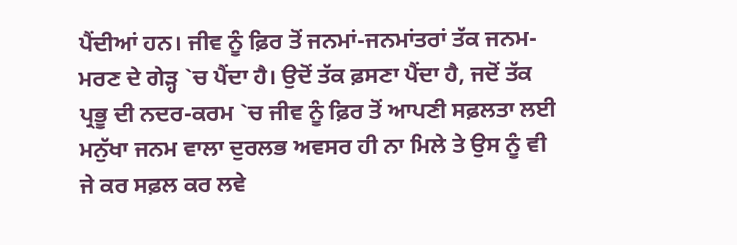ਪੈਂਦੀਆਂ ਹਨ। ਜੀਵ ਨੂੰ ਫ਼ਿਰ ਤੋਂ ਜਨਮਾਂ-ਜਨਮਾਂਤਰਾਂ ਤੱਕ ਜਨਮ-ਮਰਣ ਦੇ ਗੇੜ੍ਹ `ਚ ਪੈਂਦਾ ਹੈ। ਉਦੋਂ ਤੱਕ ਫ਼ਸਣਾ ਪੈਂਦਾ ਹੈ, ਜਦੋਂ ਤੱਕ ਪ੍ਰਭੂ ਦੀ ਨਦਰ-ਕਰਮ `ਚ ਜੀਵ ਨੂੰ ਫ਼ਿਰ ਤੋਂ ਆਪਣੀ ਸਫ਼ਲਤਾ ਲਈ ਮਨੁੱਖਾ ਜਨਮ ਵਾਲਾ ਦੁਰਲਭ ਅਵਸਰ ਹੀ ਨਾ ਮਿਲੇ ਤੇ ਉਸ ਨੂੰ ਵੀ ਜੇ ਕਰ ਸਫ਼ਲ ਕਰ ਲਵੇ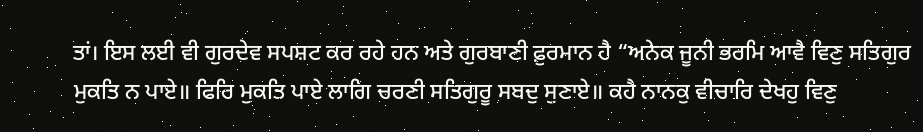ਤਾਂ। ਇਸ ਲਈ ਵੀ ਗੁਰਦੇਵ ਸਪਸ਼ਟ ਕਰ ਰਹੇ ਹਨ ਅਤੇ ਗੁਰਬਾਣੀ ਫ਼ੁਰਮਾਨ ਹੈ “ਅਨੇਕ ਜੂਨੀ ਭਰਮਿ ਆਵੈ ਵਿਣੁ ਸਤਿਗੁਰ ਮੁਕਤਿ ਨ ਪਾਏ॥ ਫਿਰਿ ਮੁਕਤਿ ਪਾਏ ਲਾਗਿ ਚਰਣੀ ਸਤਿਗੁਰੂ ਸਬਦੁ ਸੁਣਾਏ॥ ਕਹੈ ਨਾਨਕੁ ਵੀਚਾਰਿ ਦੇਖਹੁ ਵਿਣੁ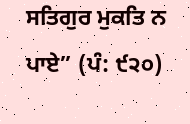ਸਤਿਗੁਰ ਮੁਕਤਿ ਨ ਪਾਏ” (ਪੰ: ੯੨੦)